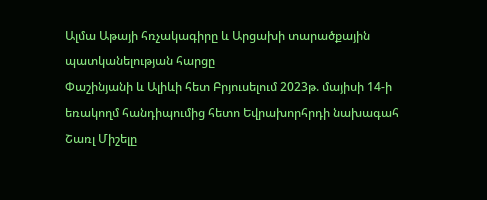Ալմա Աթայի հռչակագիրը և Արցախի տարածքային պատկանելության հարցը
Փաշինյանի և Ալիևի հետ Բրյուսելում 2023թ. մայիսի 14-ի եռակողմ հանդիպումից հետո Եվրախորհրդի նախագահ Շառլ Միշելը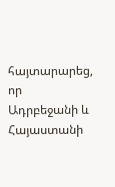հայտարարեց, որ Ադրբեջանի և Հայաստանի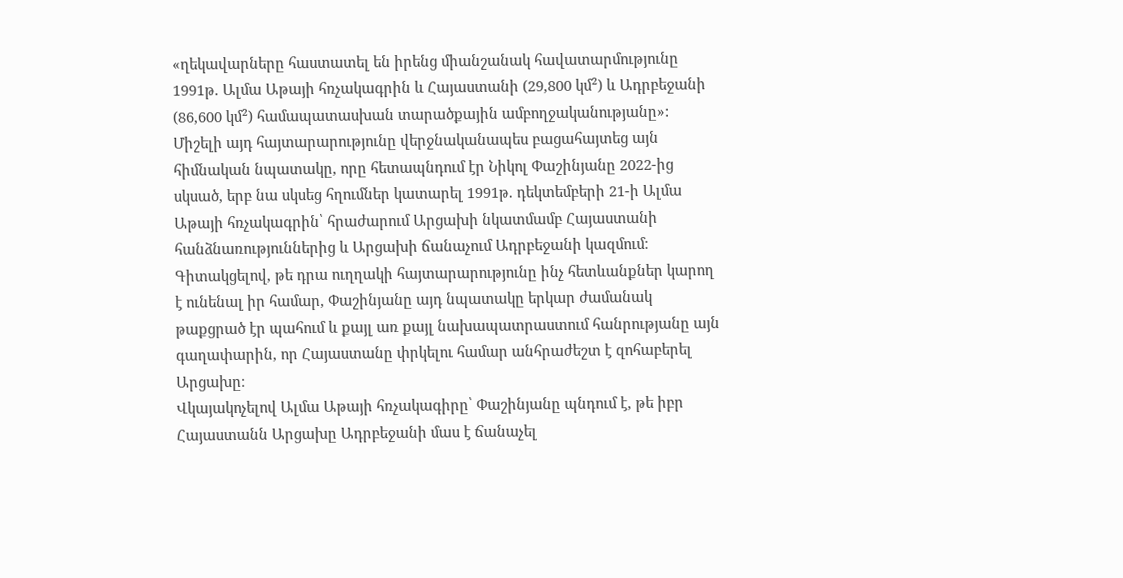«ղեկավարները հաստատել են իրենց միանշանակ հավատարմությունը 1991թ. Ալմա Աթայի հռչակագրին և Հայաստանի (29,800 կմ²) և Ադրբեջանի (86,600 կմ²) համապատասխան տարածքային ամբողջականությանը»: Միշելի այդ հայտարարությունը վերջնականապես բացահայտեց այն հիմնական նպատակը, որը հետապնդում էր Նիկոլ Փաշինյանը 2022-ից սկսած, երբ նա սկսեց հղումներ կատարել 1991թ. դեկտեմբերի 21-ի Ալմա Աթայի հռչակագրին՝ հրաժարում Արցախի նկատմամբ Հայաստանի հանձնառություններից և Արցախի ճանաչում Ադրբեջանի կազմում։ Գիտակցելով, թե դրա ուղղակի հայտարարությունը ինչ հետևանքներ կարող է ունենալ իր համար, Փաշինյանը այդ նպատակը երկար ժամանակ թաքցրած էր պահում և քայլ առ քայլ նախապատրաստում հանրությանը այն գաղափարին, որ Հայաստանը փրկելու համար անհրաժեշտ է զոհաբերել Արցախը։
Վկայակոչելով Ալմա Աթայի հռչակագիրը՝ Փաշինյանը պնդում է, թե իբր Հայաստանն Արցախը Ադրբեջանի մաս է ճանաչել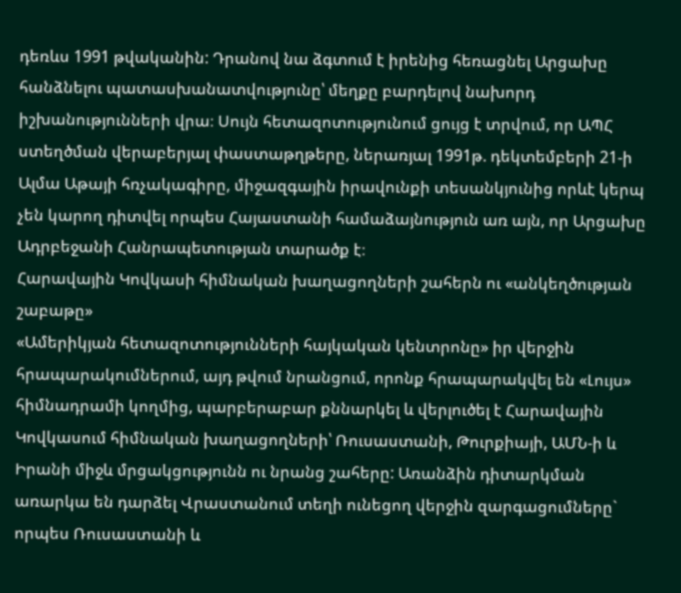դեռևս 1991 թվականին: Դրանով նա ձգտում է իրենից հեռացնել Արցախը հանձնելու պատասխանատվությունը՝ մեղքը բարդելով նախորդ իշխանությունների վրա։ Սույն հետազոտությունում ցույց է տրվում, որ ԱՊՀ ստեղծման վերաբերյալ փաստաթղթերը, ներառյալ 1991թ. դեկտեմբերի 21-ի Ալմա Աթայի հռչակագիրը, միջազգային իրավունքի տեսանկյունից որևէ կերպ չեն կարող դիտվել որպես Հայաստանի համաձայնություն առ այն, որ Արցախը Ադրբեջանի Հանրապետության տարածք է։
Հարավային Կովկասի հիմնական խաղացողների շահերն ու «անկեղծության շաբաթը»
«Ամերիկյան հետազոտությունների հայկական կենտրոնը» իր վերջին հրապարակումներում, այդ թվում նրանցում, որոնք հրապարակվել են «Լույս» հիմնադրամի կողմից, պարբերաբար քննարկել և վերլուծել է Հարավային Կովկասում հիմնական խաղացողների՝ Ռուսաստանի, Թուրքիայի, ԱՄՆ-ի և Իրանի միջև մրցակցությունն ու նրանց շահերը: Առանձին դիտարկման առարկա են դարձել Վրաստանում տեղի ունեցող վերջին զարգացումները` որպես Ռուսաստանի և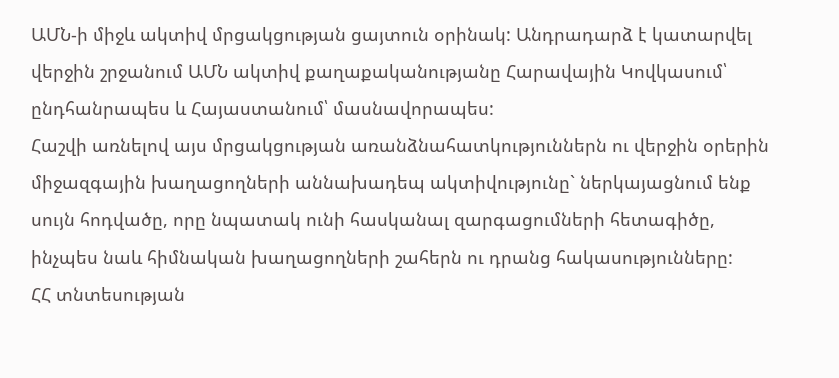ԱՄՆ-ի միջև ակտիվ մրցակցության ցայտուն օրինակ: Անդրադարձ է կատարվել վերջին շրջանում ԱՄՆ ակտիվ քաղաքականությանը Հարավային Կովկասում՝ ընդհանրապես և Հայաստանում՝ մասնավորապես:
Հաշվի առնելով այս մրցակցության առանձնահատկություններն ու վերջին օրերին միջազգային խաղացողների աննախադեպ ակտիվությունը` ներկայացնում ենք սույն հոդվածը, որը նպատակ ունի հասկանալ զարգացումների հետագիծը, ինչպես նաև հիմնական խաղացողների շահերն ու դրանց հակասությունները:
ՀՀ տնտեսության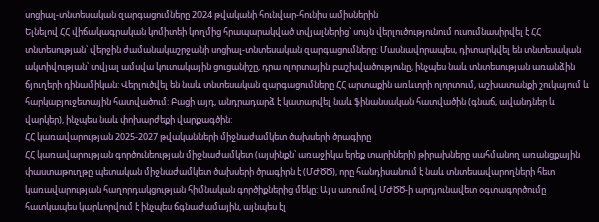սոցիալ-տնտեսական զարգացումները 2024 թվականի հունվար-հունիս ամիսներին
Ելնելով ՀՀ վիճակագրական կոմիտեի կողմից հրապարակված տվյալներից՝ սույն վերլուծությունում ուսումնասիրվել է ՀՀ տնտեսության՝ վերջին ժամանակաշրջանի սոցիալ-տնտեսական զարգացումները: Մասնավորապես, դիտարկվել են տնտեսական ակտիվության՝ տվյալ ամսվա կուտակային ցուցանիշը, դրա ոլորտային բաշխվածությունը, ինչպես նաև տնտեսության առանձին ճյուղերի դինամիկան: Վերլուծվել են նաև տնտեսական զարգացումները ՀՀ արտաքին առևտրի ոլորտում, աշխատանքի շուկայում և հարկաբյուջետային հատվածում: Բացի այդ, անդրադարձ է կատարվել նաև ֆինանսական հատվածին (գնաճ, ավանդներ և վարկեր), ինչպես նաև փոխարժեքի վարքագծին:
ՀՀ կառավարության 2025-2027 թվականների միջնաժամկետ ծախսերի ծրագիրը
ՀՀ կառավարության գործունեության միջնաժամկետ (այսինքն՝ առաջիկա երեք տարիների) թիրախները սահմանող առանցքային փաստաթուղթը պետական միջնաժամկետ ծախսերի ծրագիրն է (ՄԺԾԾ), որը հանդիսանում է նաև տնտեսավարողների հետ կառավարության հաղորդակցության հիմնական գործիքներից մեկը: Այս առումով ՄԺԾԾ-ի արդյունավետ օգտագործումը հատկապես կարևորվում է ինչպես ճգնաժամային, այնպես էլ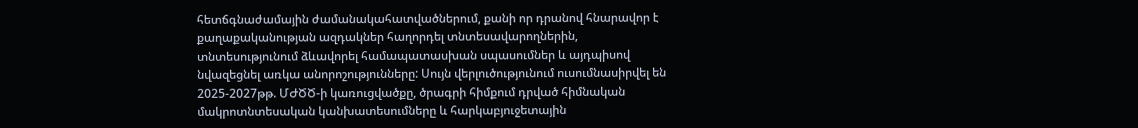հետճգնաժամային ժամանակահատվածներում, քանի որ դրանով հնարավոր է քաղաքականության ազդակներ հաղորդել տնտեսավարողներին, տնտեսությունում ձևավորել համապատասխան սպասումներ և այդպիսով նվազեցնել առկա անորոշությունները: Սույն վերլուծությունում ուսումնասիրվել են 2025-2027թթ. ՄԺԾԾ-ի կառուցվածքը, ծրագրի հիմքում դրված հիմնական մակրոտնտեսական կանխատեսումները և հարկաբյուջետային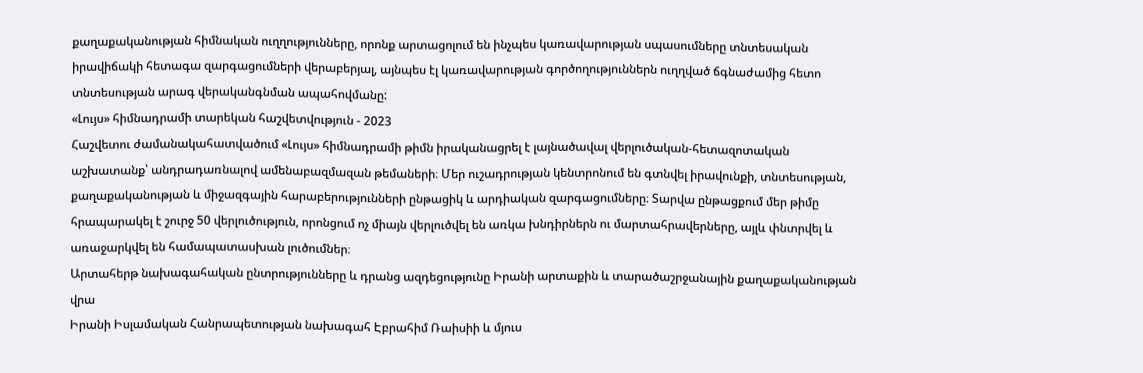քաղաքականության հիմնական ուղղությունները, որոնք արտացոլում են ինչպես կառավարության սպասումները տնտեսական իրավիճակի հետագա զարգացումների վերաբերյալ, այնպես էլ կառավարության գործողություններն ուղղված ճգնաժամից հետո տնտեսության արագ վերականգնման ապահովմանը:
«Լույս» հիմնադրամի տարեկան հաշվետվություն - 2023
Հաշվետու ժամանակահատվածում «Լույս» հիմնադրամի թիմն իրականացրել է լայնածավալ վերլուծական-հետազոտական աշխատանք՝ անդրադառնալով ամենաբազմազան թեմաների։ Մեր ուշադրության կենտրոնում են գտնվել իրավունքի, տնտեսության, քաղաքականության և միջազգային հարաբերությունների ընթացիկ և արդիական զարգացումները։ Տարվա ընթացքում մեր թիմը հրապարակել է շուրջ 50 վերլուծություն, որոնցում ոչ միայն վերլուծվել են առկա խնդիրներն ու մարտահրավերները, այլև փնտրվել և առաջարկվել են համապատասխան լուծումներ։
Արտահերթ նախագահական ընտրությունները և դրանց ազդեցությունը Իրանի արտաքին և տարածաշրջանային քաղաքականության վրա
Իրանի Իսլամական Հանրապետության նախագահ Էբրահիմ Ռաիսիի և մյուս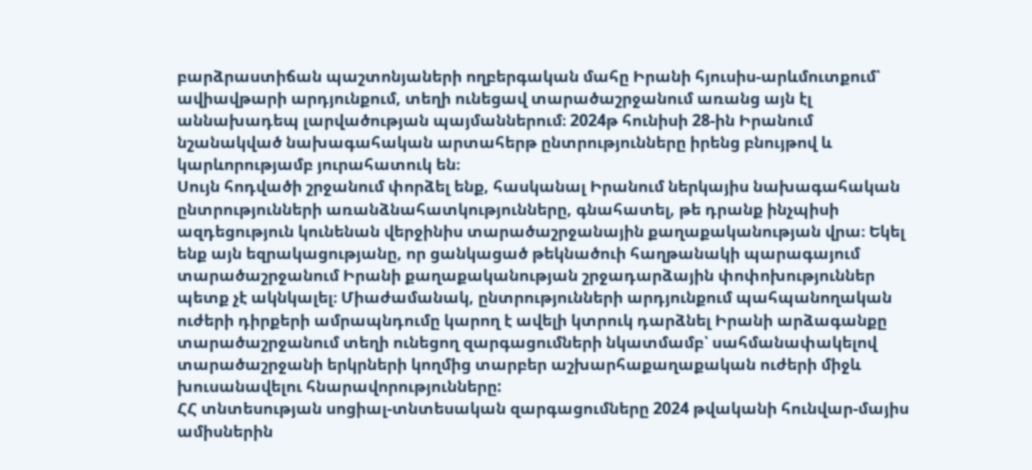բարձրաստիճան պաշտոնյաների ողբերգական մահը Իրանի հյուսիս-արևմուտքում՝ ավիավթարի արդյունքում, տեղի ունեցավ տարածաշրջանում առանց այն էլ աննախադեպ լարվածության պայմաններում։ 2024թ հունիսի 28-ին Իրանում նշանակված նախագահական արտահերթ ընտրությունները իրենց բնույթով և կարևորությամբ յուրահատուկ են։
Սույն հոդվածի շրջանում փորձել ենք, հասկանալ Իրանում ներկայիս նախագահական ընտրությունների առանձնահատկությունները, գնահատել, թե դրանք ինչպիսի ազդեցություն կունենան վերջինիս տարածաշրջանային քաղաքականության վրա։ Եկել ենք այն եզրակացությանը, որ ցանկացած թեկնածուի հաղթանակի պարագայում տարածաշրջանում Իրանի քաղաքականության շրջադարձային փոփոխություններ պետք չէ ակնկալել։ Միաժամանակ, ընտրությունների արդյունքում պահպանողական ուժերի դիրքերի ամրապնդումը կարող է ավելի կտրուկ դարձնել Իրանի արձագանքը տարածաշրջանում տեղի ունեցող զարգացումների նկատմամբ՝ սահմանափակելով տարածաշրջանի երկրների կողմից տարբեր աշխարհաքաղաքական ուժերի միջև խուսանավելու հնարավորությունները:
ՀՀ տնտեսության սոցիալ-տնտեսական զարգացումները 2024 թվականի հունվար-մայիս ամիսներին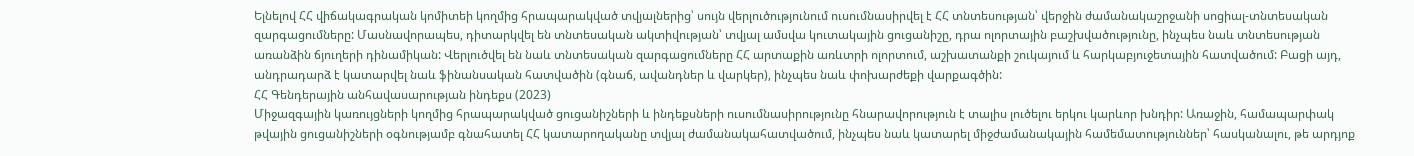Ելնելով ՀՀ վիճակագրական կոմիտեի կողմից հրապարակված տվյալներից՝ սույն վերլուծությունում ուսումնասիրվել է ՀՀ տնտեսության՝ վերջին ժամանակաշրջանի սոցիալ-տնտեսական զարգացումները: Մասնավորապես, դիտարկվել են տնտեսական ակտիվության՝ տվյալ ամսվա կուտակային ցուցանիշը, դրա ոլորտային բաշխվածությունը, ինչպես նաև տնտեսության առանձին ճյուղերի դինամիկան: Վերլուծվել են նաև տնտեսական զարգացումները ՀՀ արտաքին առևտրի ոլորտում, աշխատանքի շուկայում և հարկաբյուջետային հատվածում: Բացի այդ, անդրադարձ է կատարվել նաև ֆինանսական հատվածին (գնաճ, ավանդներ և վարկեր), ինչպես նաև փոխարժեքի վարքագծին:
ՀՀ Գենդերային անհավասարության ինդեքս (2023)
Միջազգային կառույցների կողմից հրապարակված ցուցանիշների և ինդեքսների ուսումնասիրությունը հնարավորություն է տալիս լուծելու երկու կարևոր խնդիր: Առաջին, համապարփակ թվային ցուցանիշների օգնությամբ գնահատել ՀՀ կատարողականը տվյալ ժամանակահատվածում, ինչպես նաև կատարել միջժամանակային համեմատություններ՝ հասկանալու, թե արդյոք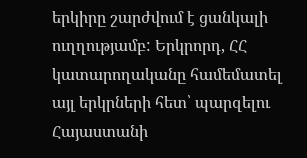երկիրը շարժվում է ցանկալի ուղղությամբ: Երկրորդ, ՀՀ կատարողականը համեմատել այլ երկրների հետ՝ պարզելու Հայաստանի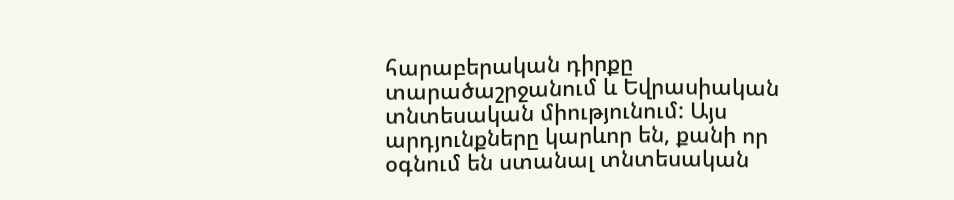հարաբերական դիրքը տարածաշրջանում և Եվրասիական տնտեսական միությունում: Այս արդյունքները կարևոր են, քանի որ օգնում են ստանալ տնտեսական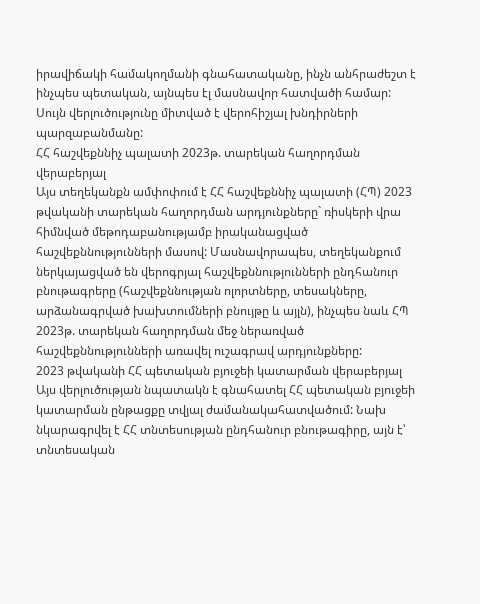իրավիճակի համակողմանի գնահատականը, ինչն անհրաժեշտ է ինչպես պետական, այնպես էլ մասնավոր հատվածի համար: Սույն վերլուծությունը միտված է վերոհիշյալ խնդիրների պարզաբանմանը:
ՀՀ հաշվեքննիչ պալատի 2023թ. տարեկան հաղորդման վերաբերյալ
Այս տեղեկանքն ամփոփում է ՀՀ հաշվեքննիչ պալատի (ՀՊ) 2023 թվականի տարեկան հաղորդման արդյունքները` ռիսկերի վրա հիմնված մեթոդաբանությամբ իրականացված հաշվեքննությունների մասով: Մասնավորապես, տեղեկանքում ներկայացված են վերոգրյալ հաշվեքննությունների ընդհանուր բնութագրերը (հաշվեքննության ոլորտները, տեսակները, արձանագրված խախտումների բնույթը և այլն), ինչպես նաև ՀՊ 2023թ. տարեկան հաղորդման մեջ ներառված հաշվեքննությունների առավել ուշագրավ արդյունքները:
2023 թվականի ՀՀ պետական բյուջեի կատարման վերաբերյալ
Այս վերլուծության նպատակն է գնահատել ՀՀ պետական բյուջեի կատարման ընթացքը տվյալ ժամանակահատվածում: Նախ նկարագրվել է ՀՀ տնտեսության ընդհանուր բնութագիրը, այն է՝ տնտեսական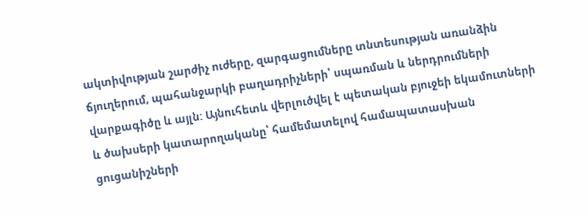ակտիվության շարժիչ ուժերը, զարգացումները տնտեսության առանձին ճյուղերում, պահանջարկի բաղադրիչների՝ սպառման և ներդրումների վարքագիծը և այլն: Այնուհետև վերլուծվել է պետական բյուջեի եկամուտների և ծախսերի կատարողականը՝ համեմատելով համապատասխան ցուցանիշների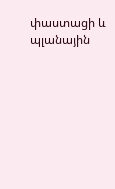փաստացի և պլանային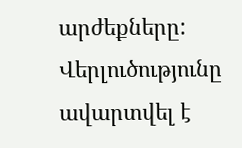արժեքները: Վերլուծությունը ավարտվել է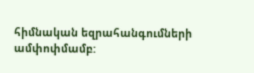հիմնական եզրահանգումների ամփոփմամբ: